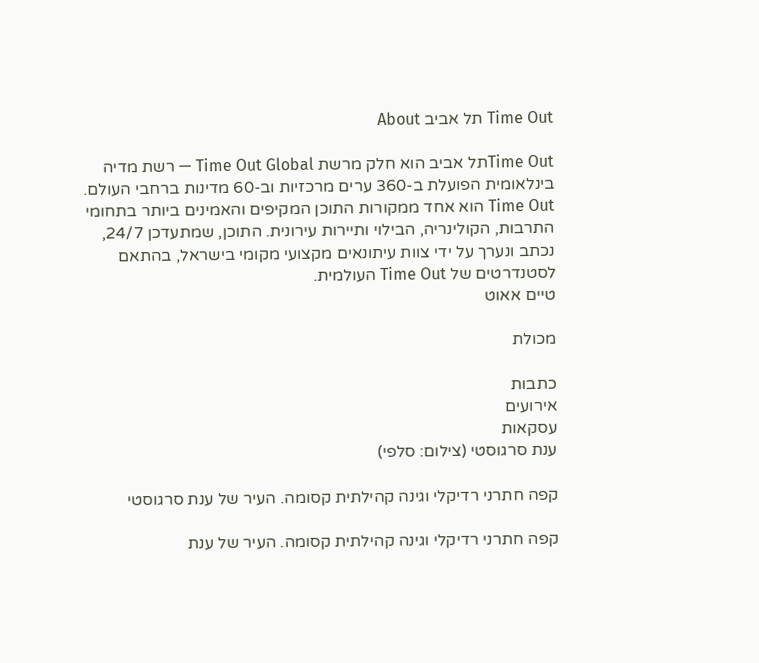Time Out תל אביב About

Time Outתל אביב הוא חלק מרשת Time Out Global — רשת מדיה בינלאומית הפועלת ב-360 ערים מרכזיות וב-60 מדינות ברחבי העולם. Time Out הוא אחד ממקורות התוכן המקיפים והאמינים ביותר בתחומי התרבות, הקולינריה, הבילוי ותיירות עירונית. התוכן, שמתעדכן 24/7, נכתב ונערך על ידי צוות עיתונאים מקצועי מקומי בישראל, בהתאם לסטנדרטים של Time Out העולמית.
טיים אאוט

מכולת

כתבות
אירועים
עסקאות
ענת סרגוסטי (צילום: סלפי)

קפה חתרני רדיקלי וגינה קהילתית קסומה. העיר של ענת סרגוסטי

קפה חתרני רדיקלי וגינה קהילתית קסומה. העיר של ענת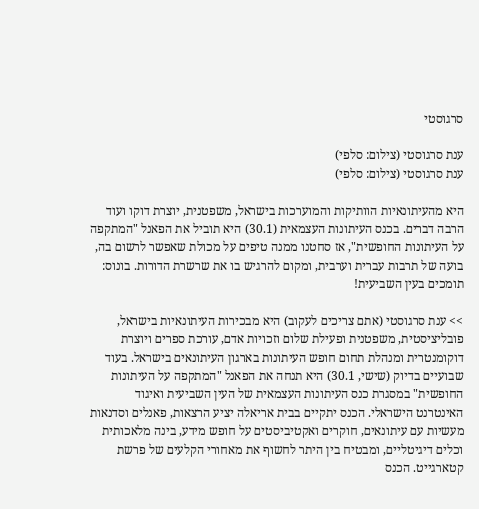סרגוסטי

ענת סרגוסטי (צילום: סלפי)
ענת סרגוסטי (צילום: סלפי)

היא מהעיתונאיות הוותיקות והמוערכות בישראל, משפטנית, יוצרת דוקו ועוד הרבה דברים. בכנס העיתונות העצמאית (30.1) היא תוביל את הפאנל "המתקפה על העיתונות החופשית", אז סחטנו ממנה טיפים על מכולת שאפשר לרשום בה, בועה של תרבות עברית וערבית, ומקום להרגיש בו את שרשרת הדורות. בונוס: תומכים בעין השביעית!

>> ענת סרגוסטי (אתם צריכים לעקוב) היא מבכירות העיתונאיות בישראל, פובליציסטית, משפטנית ופעילת שלום וזכויות אדם, עורכת ספרים ויוצרת דוקומנטרית ומנהלת תחום חופש העיתונות בארגון העיתונאים בישראל. בעוד שבועיים בדיוק (שישי, 30.1) היא תנחה את הפאנל "המתקפה על העיתונות החופשית" במסגרת כנס העיתונות העצמאית של העין השביעית ואיגוד האינטרנט הישראלי. הכנס יתקיים בבית אריאלה יציע הרצאות, פאנלים וסדנאות מעשיות עם עיתונאים, חוקרים ואקטיביסטים על חופש מידע, בינה מלאכותית וכלים דיגיטליים, ומבטיח בין היתר לחשוף את מאחורי הקלעים של פרשת קטארגייט. הכנס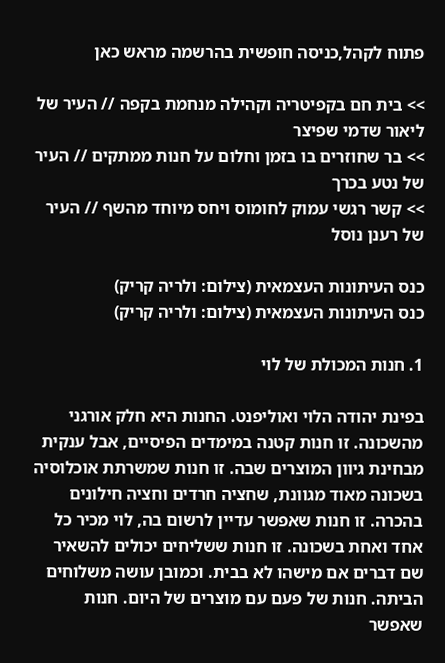פתוח לקהל,כניסה חופשית בהרשמה מראש כאן

>> בית חם בקפיטריה וקהילה מנחמת בקפה // העיר של ליאור שדמי שפיצר
>> בר שחוזרים בו בזמן וחלום על חנות ממתקים // העיר של נטע בכרך
>> קשר רגשי עמוק לחומוס ויחס מיוחד מהשף // העיר של רענן נוסל

כנס העיתונות העצמאית (צילום: ולריה קריק)
כנס העיתונות העצמאית (צילום: ולריה קריק)

1. חנות המכולת של לוי

בפינת יהודה הלוי ואוליפנט. החנות היא חלק אורגני מהשכונה. זו חנות קטנה במימדים הפיסיים, אבל ענקית מבחינת גיוון המוצרים שבה. זו חנות שמשרתת אוכלוסיה בשכונה מאוד מגוונת, שחציה חרדים וחציה חילונים בהכרה. זו חנות שאפשר עדיין לרשום בה, לוי מכיר כל אחד ואחת בשכונה. זו חנות ששליחים יכולים להשאיר שם דברים אם מישהו לא בבית. וכמובן עושה משלוחים הביתה. חנות של פעם עם מוצרים של היום. חנות שאפשר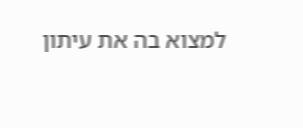למצוא בה את עיתון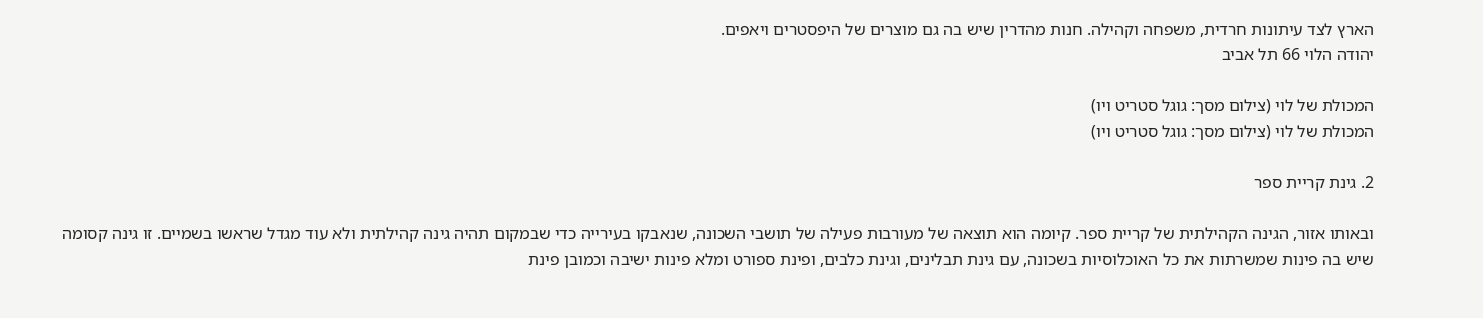הארץ לצד עיתונות חרדית, משפחה וקהילה. חנות מהדרין שיש בה גם מוצרים של היפסטרים ויאפים.
יהודה הלוי 66 תל אביב

המכולת של לוי (צילום מסך: גוגל סטריט ויו)
המכולת של לוי (צילום מסך: גוגל סטריט ויו)

2. גינת קריית ספר

ובאותו אזור, הגינה הקהילתית של קריית ספר. קיומה הוא תוצאה של מעורבות פעילה של תושבי השכונה, שנאבקו בעירייה כדי שבמקום תהיה גינה קהילתית ולא עוד מגדל שראשו בשמיים. זו גינה קסומה שיש בה פינות שמשרתות את כל האוכלוסיות בשכונה, עם גינת תבלינים, וגינת כלבים, ופינת ספורט ומלא פינות ישיבה וכמובן פינת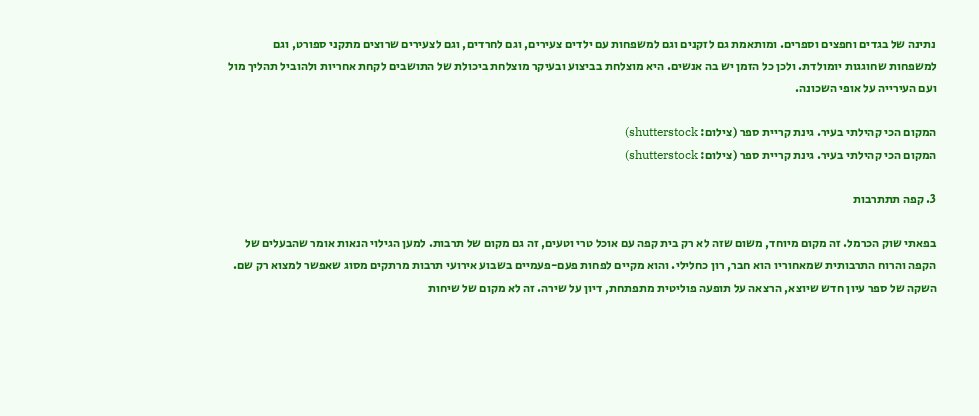נתינה של בגדים וחפצים וספרים. ומותאמת גם לזקנים וגם למשפחות עם ילדים צעירים, וגם לחרדים, וגם לצעירים שרוצים מתקני ספורט, וגם למשפחות שחוגגות יומולדת. ולכן כל הזמן יש בה אנשים. היא מוצלחת בביצוע ובעיקר מוצלחת ביכולת של התושבים לקחת אחריות ולהוביל תהליך מול ועם העירייה על אופי השכונה.

המקום הכי קהילתי בעיר. גינת קריית ספר (צילום: shutterstock)
המקום הכי קהילתי בעיר. גינת קריית ספר (צילום: shutterstock)

3. קפה תתתרבות

בפאתי שוק הכרמל. זה מקום מיוחד, משום שזה לא רק בית קפה עם אוכל טרי וטעים, זה גם מקום של תרבות. למען הגילוי הנאות אומר שהבעלים של הקפה והרוח התרבותית שמאחוריו הוא חבר, רון כחלילי. והוא מקיים לפחות פעם-פעמיים בשבוע אירועי תרבות מרתקים מסוג שאפשר למצוא רק שם. השקה של ספר עיון חדש שיוצא, הרצאה על תופעה פוליטית מתפתחת, דיון על שירה. זה לא מקום של שיחות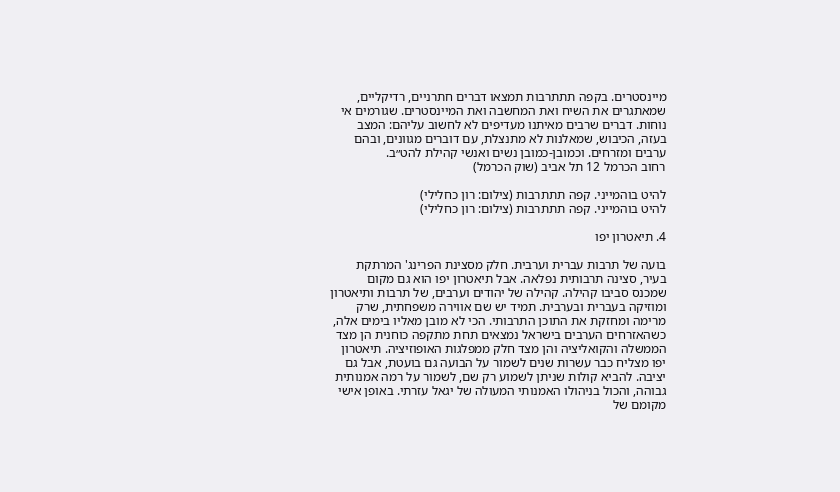מיינסטרים. בקפה תתתרבות תמצאו דברים חתרניים, רדיקליים, שמאתגרים את השיח ואת המחשבה ואת המיינסטרים. שגורמים אי נוחות. דברים שרבים מאיתנו מעדיפים לא לחשוב עליהם: המצב בעזה, הכיבוש, שמאלנות לא מתנצלת, עם דוברים מגוונים, ובהם ערבים ומזרחים. וכמובן-כמובן נשים ואנשי קהילת להט״ב.
רחוב הכרמל 12 תל אביב (שוק הכרמל)

להיט בוהמייני. קפה תתתרבות (צילום: רון כחלילי)
להיט בוהמייני. קפה תתתרבות (צילום: רון כחלילי)

4. תיאטרון יפו

בועה של תרבות עברית וערבית. חלק מסצינת הפרינג' המרתקת בעיר, סצינה תרבותית נפלאה. אבל תיאטרון יפו הוא גם מקום שמכנס סביבו קהילה. קהילה של יהודים וערבים, של תרבות ותיאטרון ומוזיקה בעברית ובערבית. תמיד יש שם אווירה משפחתית, שרק מרימה ומחזקת את התוכן התרבותי. הכי לא מובן מאליו בימים אלה, כשהאזרחים הערבים בישראל נמצאים תחת מתקפה כוחנית הן מצד הממשלה והקואליציה והן מצד חלק ממפלגות האופוזיציה. תיאטרון יפו מצליח כבר עשרות שנים לשמור על הבועה גם בועטת, אבל גם יציבה. להביא קולות שניתן לשמוע רק שם, לשמור על רמה אמנותית גבוהה, והכול בניהולו האמנותי המעולה של יגאל עזרתי. באופן אישי מקומם של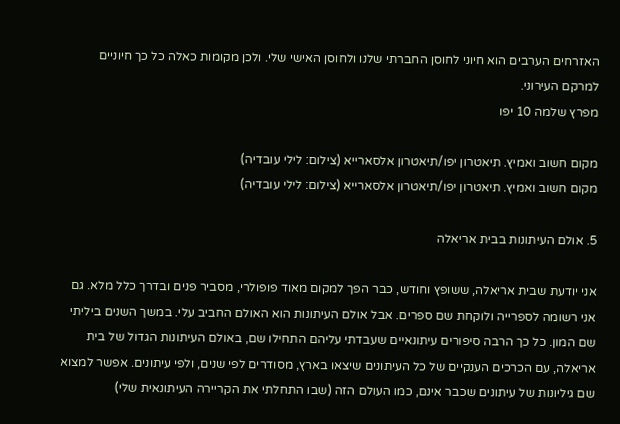האזרחים הערבים הוא חיוני לחוסן החברתי שלנו ולחוסן האישי שלי. ולכן מקומות כאלה כל כך חיוניים למרקם העירוני.
מפרץ שלמה 10 יפו

מקום חשוב ואמיץ. תיאטרון יפו/תיאטרון אלסארייא (צילום: לילי עובדיה)
מקום חשוב ואמיץ. תיאטרון יפו/תיאטרון אלסארייא (צילום: לילי עובדיה)

5. אולם העיתונות בבית אריאלה

אני יודעת שבית אריאלה, ששופץ וחודש, כבר הפך למקום מאוד פופולרי, מסביר פנים ובדרך כלל מלא. גם אני רשומה לספרייה ולוקחת שם ספרים. אבל אולם העיתונות הוא האולם החביב עלי. במשך השנים ביליתי שם המון. כל כך הרבה סיפורים עיתונאיים שעבדתי עליהם התחילו שם, באולם העיתונות הגדול של בית אריאלה, עם הכרכים הענקיים של כל העיתונים שיצאו בארץ, מסודרים לפי שנים, ולפי עיתונים. אפשר למצוא שם גיליונות של עיתונים שכבר אינם, כמו העולם הזה (שבו התחלתי את הקריירה העיתונאית שלי)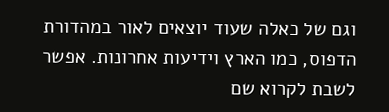וגם של כאלה שעוד יוצאים לאור במהדורת הדפוס, כמו הארץ וידיעות אחרונות. אפשר לשבת לקרוא שם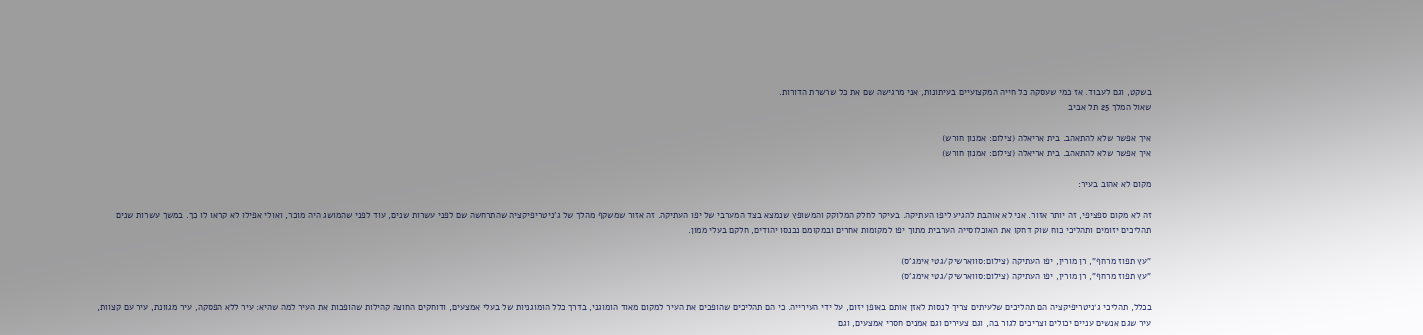בשקט, וגם לעבוד. אז כמי שעסקה כל חייה המקצועיים בעיתונות, אני מרגישה שם את כל שרשרת הדורות.
שאול המלך 25 תל אביב

איך אפשר שלא להתאהב. בית אריאלה (צילום: אמנון חורש)
איך אפשר שלא להתאהב. בית אריאלה (צילום: אמנון חורש)

מקום לא אהוב בעיר:

זה לא מקום ספציפי, זה יותר אזור. אני לא אוהבת להגיע ליפו העתיקה. בעיקר לחלק המלוקק והמשופץ שנמצא בצד המערבי של יפו העתיקה. זה אזור שמשקף מהלך של ג'ניטריפיקציה שהתרחשה שם לפני עשרות שנים, עוד לפני שהמושג היה מוכר, ואולי אפילו לא קראו לו כך. במשך עשרות שנים תהליכים יזומים ותהליכי כוח שוק דחקו את האוכלוסייה הערבית מתוך יפו למקומות אחרים ובמקומם נכנסו יהודים, חלקם בעלי ממון.

"עץ תפוז מרחף", רן מורין, יפו העתיקה (צילום:סווארשיק/גטי אימג'ס)
"עץ תפוז מרחף", רן מורין, יפו העתיקה (צילום:סווארשיק/גטי אימג'ס)

בכלל, תהליכי ג׳ניטריפיקציה הם תהליכים שלעיתים צריך לנסות לאזן אותם באופן יזום, על ידי העירייה. כי הם תהליכים שהופכים את העיר למקום מאוד הומוגני, בדרך כלל הומוגניות של בעלי אמצעים, ודוחקים החוצה קהילות שהופכות את העיר למה שהיא: עיר ללא הפסקה, עיר מגוונת, עיר עם קצוות, עיר שגם אנשים עניים יכולים וצריכים לגור בה, וגם צעירים וגם אמנים חסרי אמצעים, וגם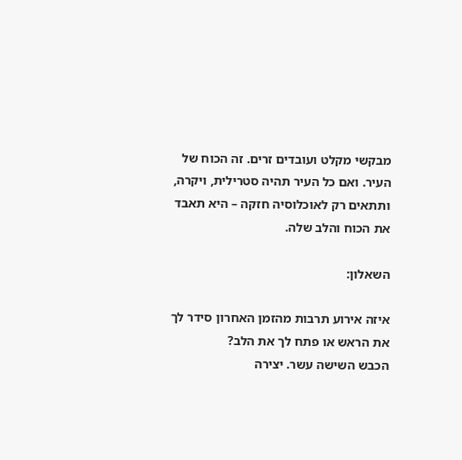מבקשי מקלט ועובדים זרים. זה הכוח של העיר. ואם כל העיר תהיה סטרילית, ויקרה, ותתאים רק לאוכלוסיה חזקה – היא תאבד את הכוח והלב שלה.

השאלון:

איזה אירוע תרבות מהזמן האחרון סידר לך את הראש או פתח לך את הלב?
הכבש השישה עשר. יצירה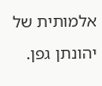אלמותית של יהונתן גפן.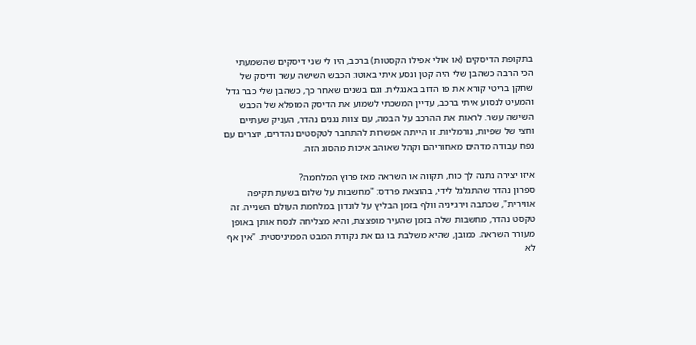בתקופת הדיסקים (או אולי אפילו הקסטות) ברכב, היו לי שני דיסקים שהשמעתי הכי הרבה כשהבן שלי היה קטן ונסע איתי באוטו: הכבש השישה עשר ודיסק של שחקן בריטי קורא את פו הדוב באנגלית. וגם בשנים שאחר כך, כשהבן שלי כבר גדל והמעיט לנסוע איתי ברכב, עדיין המשכתי לשמוע את הדיסק המופלא של הכבש השישה עשר. לראות את ההרכב על הבמה, עם צוות נגנים נהדר, העניק שעתיים וחצי של שפיות, נורמליות. זו הייתה אפשרות להתחבר לטקסטים נהדרים, יוצרים עם נפח עבודה מדהים מאחוריהם וקהל שאוהב איכות מהסוג הזה.

איזו יצירה נתנה לך כוח, תקווה או השראה מאז פרוץ המלחמה?
ספרון נהדר שהתגלגל לידי, בהוצאת פרדס: "מחשבות על שלום בשעת תקיפה אווירית", שכתבה וירג׳יניה וולף בזמן הבליץ על לונדון במלחמת העולם השנייה. זה טקסט נהדר, מחשבות שלה בזמן שהעיר מופצצת, והיא מצליחה לנסח אותן באופן מעורר השראה. כמובן, שהיא משלבת בו גם את נקודת המבט הפמיניסטית. "אין אף לא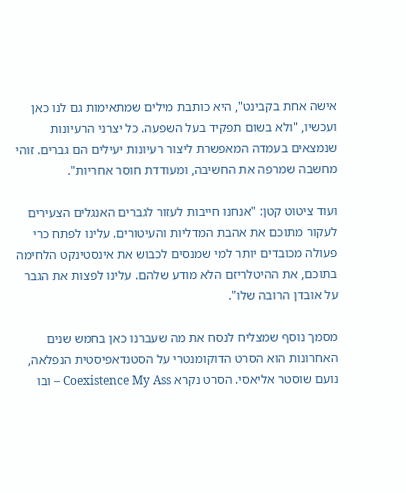אישה אחת בקבינט", היא כותבת מילים שמתאימות גם לנו כאן ועכשיו, "ולא בשום תפקיד בעל השפעה. כל יצרני הרעיונות שנמצאים בעמדה המאפשרת ליצור רעיונות יעילים הם גברים. זוהי מחשבה שמרפה את החשיבה, ומעודדת חוסר אחריות".

ועוד ציטוט קטן: "אנחנו חייבות לעזור לגברים האנגלים הצעירים לעקור מתוכם את אהבת המדליות והעיטורים. עלינו לפתח כרי פעולה מכובדים יותר למי שמנסים לכבוש את אינסטינקט הלחימה בתוכם, את ההיטלריזם הלא מודע שלהם. עלינו לפצות את הגבר על אובדן הרובה שלו".

מסמך נוסף שמצליח לנסח את מה שעברנו כאן בחמש שנים האחרונות הוא הסרט הדוקומנטרי על הסטנדאפיסטית הנפלאה, נועם שוסטר אליאסי. הסרט נקרא Coexistence My Ass – ובו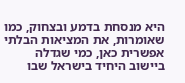היא מנסחת בדמע ובצחוק, כמו שאומרות, את המציאות הבלתי אפשרית כאן, כמי שגדלה ביישוב היחיד בישראל שבו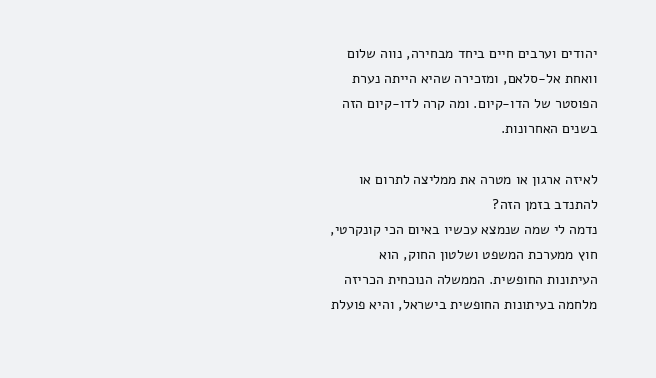יהודים וערבים חיים ביחד מבחירה, נווה שלום וואחת אל-סלאם, ומזכירה שהיא הייתה נערת הפוסטר של הדו-קיום. ומה קרה לדו-קיום הזה בשנים האחרונות.

לאיזה ארגון או מטרה את ממליצה לתרום או להתנדב בזמן הזה?
נדמה לי שמה שנמצא עכשיו באיום הכי קונקרטי, חוץ ממערכת המשפט ושלטון החוק, הוא העיתונות החופשית. הממשלה הנוכחית הכריזה מלחמה בעיתונות החופשית בישראל, והיא פועלת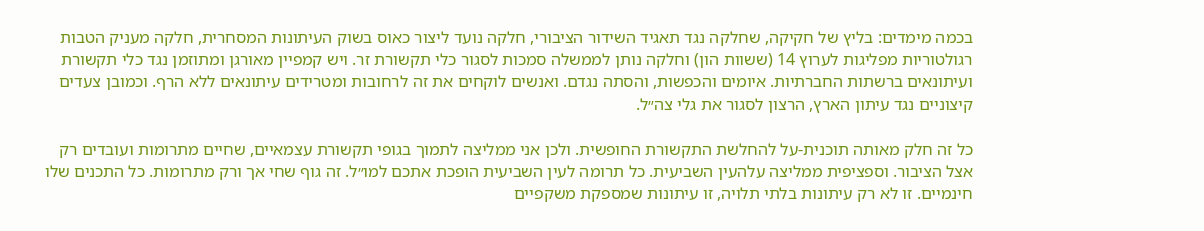בכמה מימדים: בליץ של חקיקה, שחלקה נגד תאגיד השידור הציבורי, חלקה נועד ליצור כאוס בשוק העיתונות המסחרית, חלקה מעניק הטבות רגולטוריות מפליגות לערוץ 14 (ששוות הון) וחלקה נותן לממשלה סמכות לסגור כלי תקשורת זר. ויש קמפיין מאורגן ומתוזמן נגד כלי תקשורת ועיתונאים ברשתות החברתיות. איומים והכפשות, והסתה נגדם. ואנשים לוקחים את זה לרחובות ומטרידים עיתונאים ללא הרף. וכמובן צעדים קיצוניים נגד עיתון הארץ, הרצון לסגור את גלי צה״ל.

כל זה חלק מאותה תוכנית-על להחלשת התקשורת החופשית. ולכן אני ממליצה לתמוך בגופי תקשורת עצמאיים, שחיים מתרומות ועובדים רק אצל הציבור. וספציפית ממליצה עלהעין השביעית. כל תרומה לעין השביעית הופכת אתכם למו״ל. זה גוף שחי אך ורק מתרומות. כל התכנים שלו חינמיים. זו לא רק עיתונות בלתי תלויה, זו עיתונות שמספקת משקפיים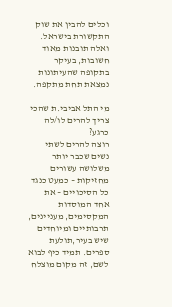וכלים להבין את שוק התקשורת בישראל. ואלה תובנות מאוד חשובות, בעיקר בתקופה שהעיתונות נמצאת תחת מתקפה.

מי התל אביבי.ת שהכי צריך להרים לו/לה כרגע?
רוצה להרים לשתי נשים שכבר יותר משלושה עשורים מחזיקות – כמעט כנגד כל הסיכויים – את אחד המוסדות המקסימים, מעניינים, תרבותיים ומיוחדים שיש בעיר,תולעת ספרים. תמיד כיף לבוא לשם, זה מקום מוצלח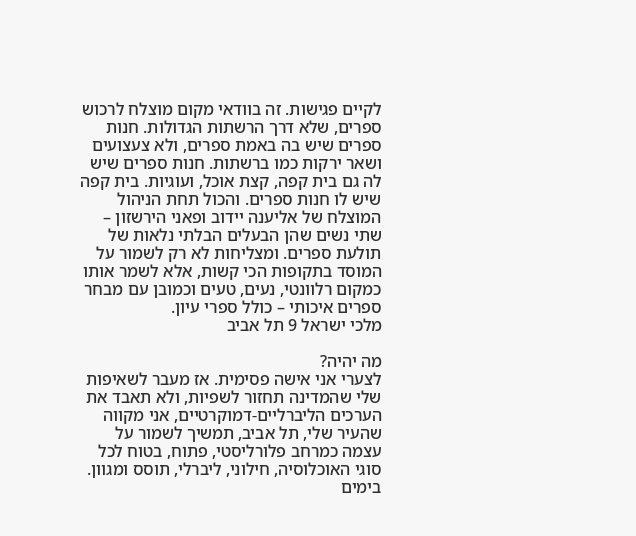לקיים פגישות. זה בוודאי מקום מוצלח לרכוש ספרים, שלא דרך הרשתות הגדולות. חנות ספרים שיש בה באמת ספרים, ולא צעצועים ושאר ירקות כמו ברשתות. חנות ספרים שיש לה גם בית קפה, קצת אוכל, ועוגיות. בית קפה שיש לו חנות ספרים. והכול תחת הניהול המוצלח של אליענה יידוב ופאני הירשזון – שתי נשים שהן הבעלים הבלתי נלאות של תולעת ספרים. ומצליחות לא רק לשמור על המוסד בתקופות הכי קשות, אלא לשמר אותו כמקום רלוונטי, נעים, טעים וכמובן עם מבחר ספרים איכותי – כולל ספרי עיון.
מלכי ישראל 9 תל אביב

מה יהיה?
לצערי אני אישה פסימית. אז מעבר לשאיפות שלי שהמדינה תחזור לשפיות, ולא תאבד את הערכים הליברליים-דמוקרטיים, אני מקווה שהעיר שלי, תל אביב, תמשיך לשמור על עצמה כמרחב פלורליסטי, פתוח, בטוח לכל סוגי האוכלוסיה, חילוני, ליברלי, תוסס ומגוון. בימים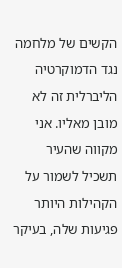הקשים של מלחמה נגד הדמוקרטיה הליברלית זה לא מובן מאליו. אני מקווה שהעיר תשכיל לשמור על הקהילות היותר פגיעות שלה, בעיקר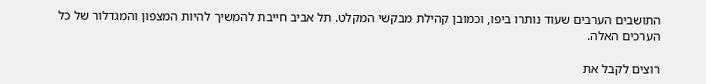התושבים הערבים שעוד נותרו ביפו, וכמובן קהילת מבקשי המקלט. תל אביב חייבת להמשיך להיות המצפון והמגדלור של כל הערכים האלה.

רוצים לקבל את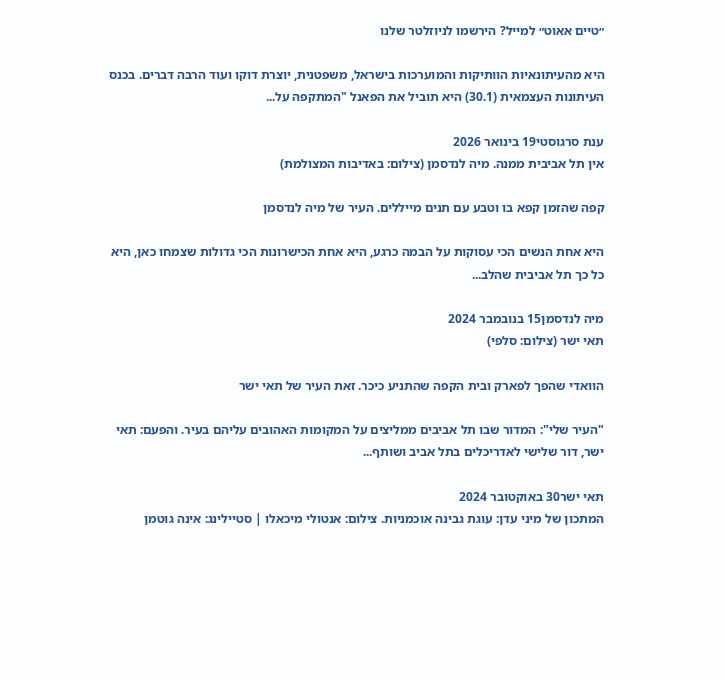״טיים אאוט״ למייל? הירשמו לניוזלטר שלנו

היא מהעיתונאיות הוותיקות והמוערכות בישראל, משפטנית, יוצרת דוקו ועוד הרבה דברים. בכנס העיתונות העצמאית (30.1) היא תוביל את הפאנל "המתקפה על...

ענת סרגוסטי19 בינואר 2026
אין תל אביבית ממנה. מיה לנדסמן (צילום: באדיבות המצולמת)

קפה שהזמן קפא בו וטבע עם תנים מייללים. העיר של מיה לנדסמן

היא אחת הנשים הכי עסוקות על הבמה כרגע, היא אחת הכישרונות הכי גדולות שצמחו כאן, היא כל כך תל אביבית שהלב...

מיה לנדסמן15 בנובמבר 2024
תאי ישר (צילום: סלפי)

הוואדי שהפך לפארק ובית הקפה שהתניע כיכר. זאת העיר של תאי ישר

"העיר שלי": המדור שבו תל אביבים ממליצים על המקומות האהובים עליהם בעיר. והפעם: תאי ישר, דור שלישי לאדריכלים בתל אביב ושותף...

תאי ישר30 באוקטובר 2024
המתכון של מיני עדן: עוגת גבינה אוכמניות. צילום: אנטולי מיכאלו | סטיילינג: אינה גוטמן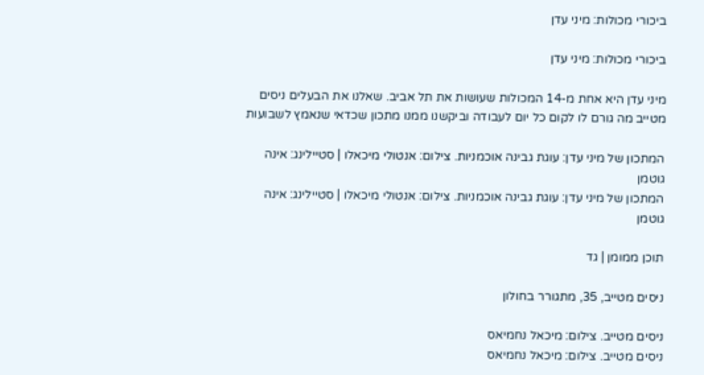ביכורי מכולות: מיני עדן

ביכורי מכולות: מיני עדן

מיני עדן היא אחת מ-14 המכולות שעושות את תל אביב. שאלנו את הבעלים ניסים מטייב מה גורם לו לקום כל יום לעבודה וביקשנו ממנו מתכון שכדאי שנאמץ לשבועות

המתכון של מיני עדן: עוגת גבינה אוכמניות. צילום: אנטולי מיכאלו | סטיילינג: אינה גוטמן
המתכון של מיני עדן: עוגת גבינה אוכמניות. צילום: אנטולי מיכאלו | סטיילינג: אינה גוטמן

תוכן ממומן | גד

ניסים מטייב, 35, מתגורר בחולון

ניסים מטייב. צילום: מיכאל נחמיאס
ניסים מטייב. צילום: מיכאל נחמיאס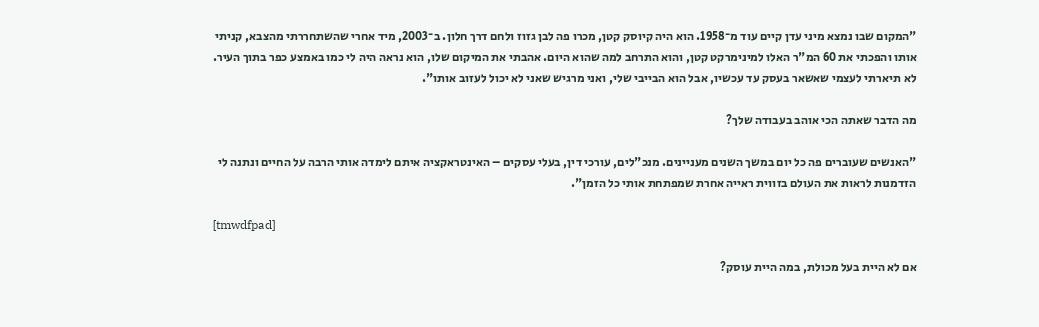"המקום שבו נמצא מיני עדן קיים עוד מ־1958. הוא היה קיוסק קטן, מכרו פה לבן גזוז ולחם דרך חלון. ב־2003, מיד אחרי שהשתחררתי מהצבא, קניתי אותו והפכתי את 60 המ"ר האלו למינימרקט קטן, והוא התרחב למה שהוא היום. אהבתי את המיקום שלו, הוא נראה היה לי כמו באמצע כפר בתוך העיר. לא תיארתי לעצמי שאשאר בעסק עד עכשיו, אבל הוא הבייבי שלי, ואני מרגיש שאני לא יכול לעזוב אותו".

מה הדבר שאתה הכי אוהב בעבודה שלך?

"האנשים שעוברים פה כל יום במשך השנים מעניינים. מנכ"לים, עורכי דין, בעלי עסקים – האינטראקציה איתם לימדה אותי הרבה על החיים ונתנה לי הזדמנות לראות את העולם בזווית ראייה אחרת שמפתחת אותי כל הזמן".

[tmwdfpad]

אם לא היית בעל מכולת, במה היית עוסק?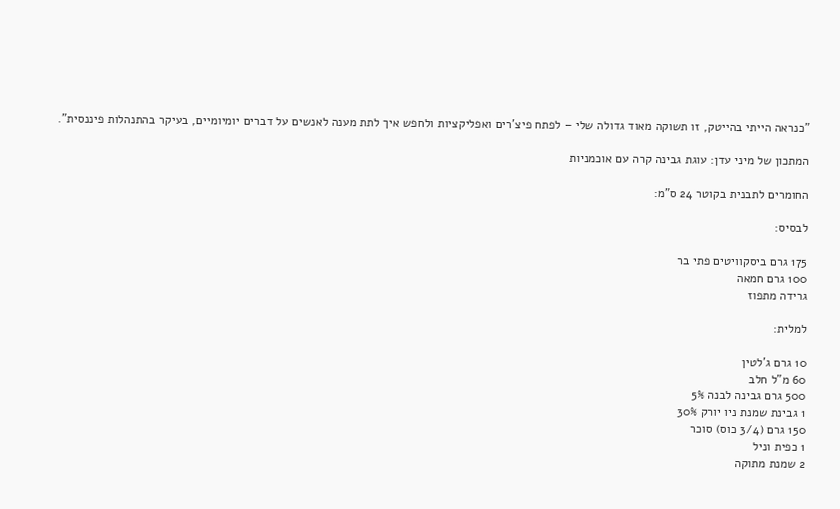"כנראה הייתי בהייטק, זו תשוקה מאוד גדולה שלי – לפתח פיצ'רים ואפליקציות ולחפש איך לתת מענה לאנשים על דברים יומיומיים, בעיקר בהתנהלות פיננסית".

המתכון של מיני עדן: עוגת גבינה קרה עם אוכמניות

החומרים לתבנית בקוטר 24 ס"מ:

לבסיס:

175 גרם ביסקוויטים פתי בר
100 גרם חמאה
גרידה מתפוז

למלית:

10 גרם ג'לטין
60 מ"ל חלב
500 גרם גבינה לבנה 5%
1 גבינת שמנת ניו יורק 30%
150 גרם (3/4 כוס) סוכר
1 כפית וניל
2 שמנת מתוקה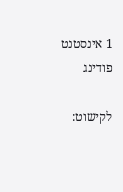1 אינסטנט פודינג

לקישוט: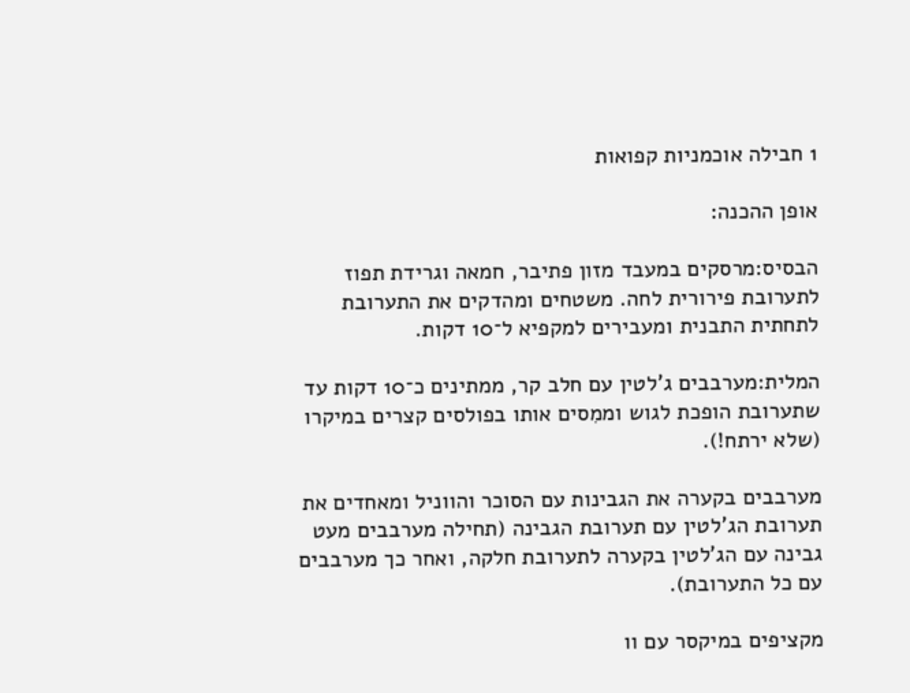1 חבילה אוכמניות קפואות

אופן ההכנה:

הבסיס:מרסקים במעבד מזון פתיבר, חמאה וגרידת תפוז לתערובת פירורית לחה. משטחים ומהדקים את התערובת לתחתית התבנית ומעבירים למקפיא ל־10 דקות.

המלית:מערבבים ג'לטין עם חלב קר, ממתינים כ־10 דקות עד שתערובת הופכת לגוש וממִסים אותו בפולסים קצרים במיקרו (שלא ירתח!).

מערבבים בקערה את הגבינות עם הסוכר והווניל ומאחדים את תערובת הג'לטין עם תערובת הגבינה (תחילה מערבבים מעט גבינה עם הג'לטין בקערה לתערובת חלקה, ואחר כך מערבבים עם כל התערובת).

מקציפים במיקסר עם וו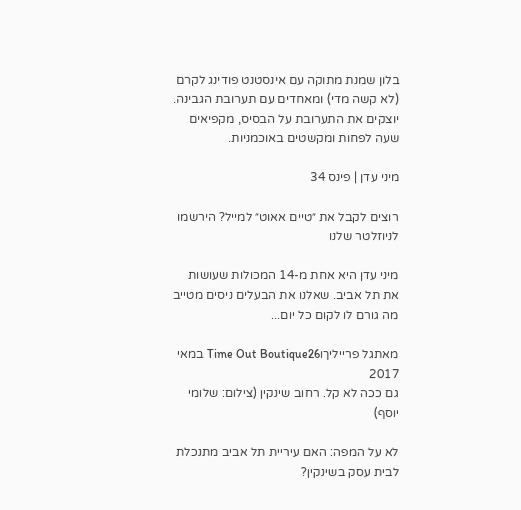בלון שמנת מתוקה עם אינסטנט פודינג לקרם (לא קשה מדי) ומאחדים עם תערובת הגבינה. יוצקים את התערובת על הבסיס, מקפיאים שעה לפחות ומקשטים באוכמניות.

מיני עדן | פינס 34

רוצים לקבל את ״טיים אאוט״ למייל? הירשמו לניוזלטר שלנו

מיני עדן היא אחת מ-14 המכולות שעושות את תל אביב. שאלנו את הבעלים ניסים מטייב מה גורם לו לקום כל יום...

מאתגל פרייליךוTime Out Boutique26 במאי 2017
גם ככה לא קל. רחוב שינקין (צילום: שלומי יוסף)

לא על המפה: האם עיריית תל אביב מתנכלת לבית עסק בשינקין?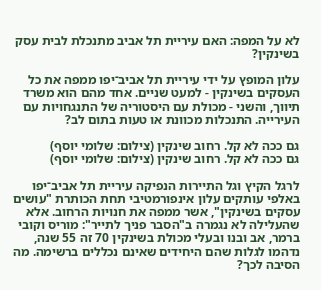לא על המפה: האם עיריית תל אביב מתנכלת לבית עסק בשינקין?

עלון המופץ על ידי עיריית תל אביב־יפו ממפה את כל העסקים בשינקין - למעט שניים. אחד מהם הוא משרד תיווך, והשני - מכולת עם היסטוריה של התנגחויות עם העירייה. התנכלות מכוונת או טעות בתום לב?

גם ככה לא קל. רחוב שינקין (צילום: שלומי יוסף)
גם ככה לא קל. רחוב שינקין (צילום: שלומי יוסף)

לרגל הקיץ וגל התיירות הנפיקה עיריית תל אביב־יפו באלפי עותקים עלון אינפורמטיבי תחת הכותרת "עושים עסקים בשינקין", אשר ממפה את חנויות הרחוב. אלא שהעלילה לא נגמרה ב"הסבר פניך לתייר": מוריס וקובי ברמר, אב ובנו ובעלי מכולת בשינקין 70 זה 55 שנה, נדהמו לגלות שהם היחידים שאינם נכללים ברשימה. מה הסיבה לכך?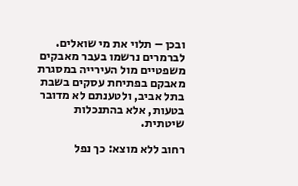ובכן – תלוי את מי שואלים. לברמרים נרשמו בעבר מאבקים משפטיים מול העירייה במסגרת מאבקם בפתיחת עסקים בשבת בתל אביב, ולטענתם לא מדובר בטעות, אלא בהתנכלות שיטתית.

רחוב ללא מוצא: כך נפל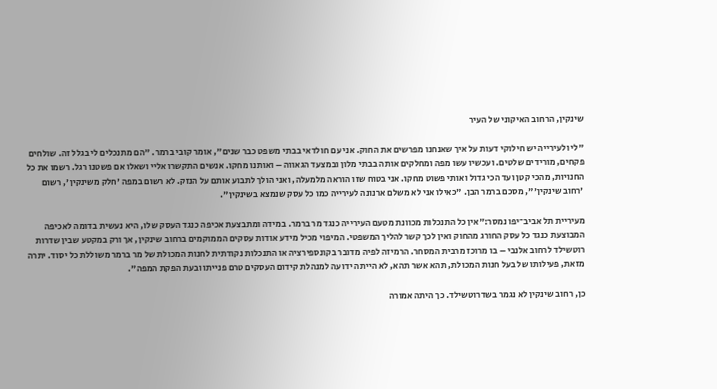שינקין, הרחוב האיקוני של העיר

"לי ולעירייה יש חילוקי דעות על איך שאנחנו מפרשים את החוק. אני עם חולדאי בבתי משפט כבר שנים", אומר קובי ברמר. "הם מתנכלים לי בגלל זה. שולחים פקחים, מורידים שלטים. ועכשיו עשו מפה ומחלקים אותה בבתי מלון ובמצעד הגאווה – ואותנו מחקו. אנשים התקשרו אליי ושאלו אם פשטנו רגל. רשמו את כל החנויות, מהכי קטן ועד הכי גדול ואותי פשוט מחקו. אני בטוח שזו הוראה מלמעלה, ואני הולך לתבוע אותם על הנזק. לא רשום במפה 'חלק משינקין', רשום 'רחוב שינקין'", מסכם ברמר הבן. "כאילו אני לא משלם ארנונה לעירייה כמו כל עסק שנמצא בשינקין".

מעיריית תל אביב־יפו נמסר:"אין כל התנכלות מכוונת מטעם העירייה כנגד מר ברמר. במידה ומתבצעת אכיפה כנגד העסק שלו, היא נעשית בדומה לאכיפה המבוצעת כנגד כל עסק החורג מהחוק ואין לכך קשר להליך המשפטי. המיפוי מכיל מידע אודות עסקים הממוקמים ברחוב שינקין, אך ורק במקטע שבין שדרות רוטשילד לרחוב אלנבי – בו מרוכז מרבית המסחר. הרמיזה לפיה מדובר בקונספירציה או התנכלות נקודתית לחנות המכולת של מר ברמר משוללת כל יסוד. יתרה מזאת, פעילותו של בעל חנות המכולת, תהא אשר תהא, לא הייתה ידועה למנהלת קידום העסקים טרם פנייתו ובעת הפקת המפה".

כן, רחוב שינקין לא נגמר בשדרוטשילד. כך היתה אמורה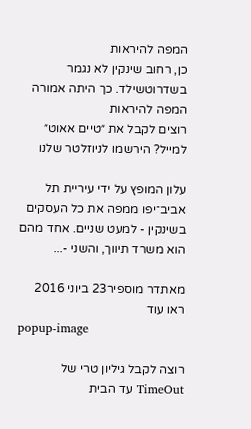המפה להיראות
כן, רחוב שינקין לא נגמר בשדרוטשילד. כך היתה אמורה המפה להיראות
רוצים לקבל את ״טיים אאוט״ למייל? הירשמו לניוזלטר שלנו

עלון המופץ על ידי עיריית תל אביב־יפו ממפה את כל העסקים בשינקין - למעט שניים. אחד מהם הוא משרד תיווך, והשני -...

מאתדר מוספיר23 ביוני 2016
ראו עוד
popup-image

רוצה לקבל גיליון טרי של TimeOut עד הבית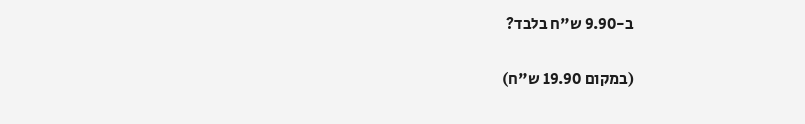ב-9.90 ש"ח בלבד?

(במקום 19.90 ש"ח)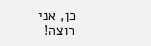כן, אני רוצה!